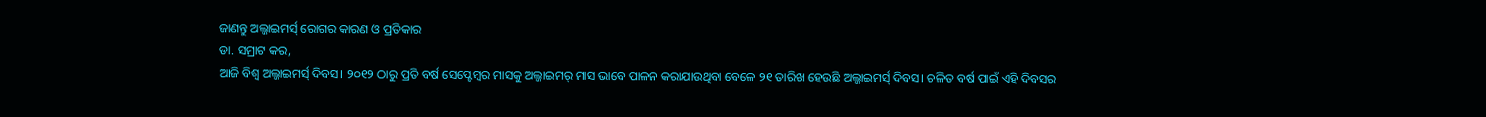ଜାଣନ୍ତୁ ଅଲ୍ଜାଇମର୍ସ୍ ରୋଗର କାରଣ ଓ ପ୍ରତିକାର
ଡା. ସମ୍ରାଟ କର,
ଆଜି ବିଶ୍ବ ଅଲ୍ଜାଇମର୍ସ୍ ଦିବସ। ୨୦୧୨ ଠାରୁ ପ୍ରତି ବର୍ଷ ସେପ୍ଟେମ୍ବର ମାସକୁ ଅଲ୍ଜାଇମର୍ ମାସ ଭାବେ ପାଳନ କରାଯାଉଥିବା ବେଳେ ୨୧ ତାରିଖ ହେଉଛି ଅଲ୍ଜାଇମର୍ସ୍ ଦିବସ। ଚଳିତ ବର୍ଷ ପାଇଁ ଏହି ଦିବସର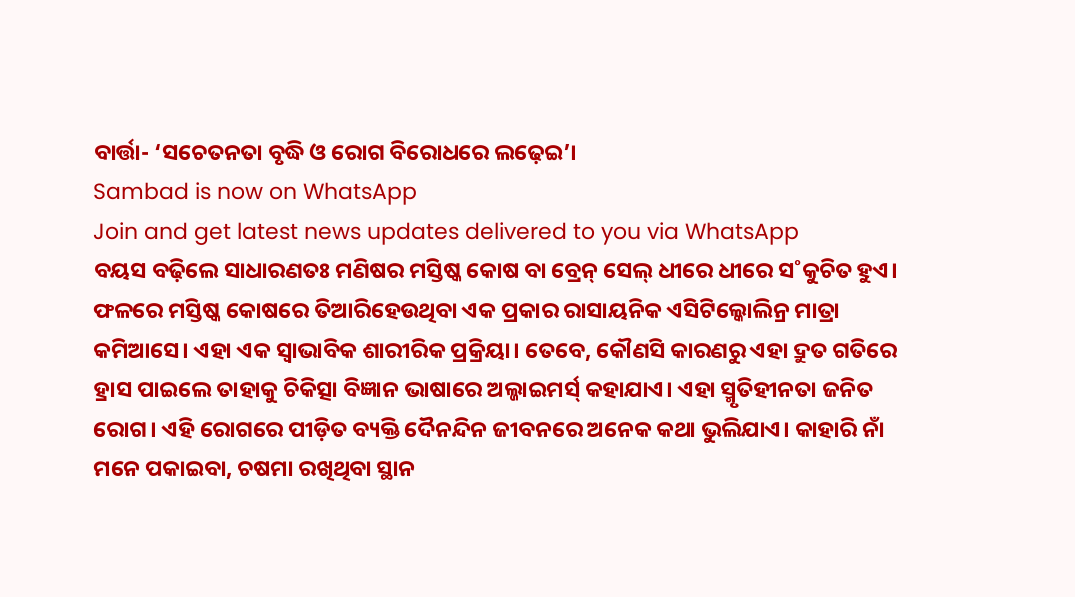ବାର୍ତ୍ତା- ‘ସଚେତନତା ବୃଦ୍ଧି ଓ ରୋଗ ବିରୋଧରେ ଲଢ଼େଇ’।
Sambad is now on WhatsApp
Join and get latest news updates delivered to you via WhatsApp
ବୟସ ବଢ଼ିଲେ ସାଧାରଣତଃ ମଣିଷର ମସ୍ତିଷ୍କ କୋଷ ବା ବ୍ରେନ୍ ସେଲ୍ ଧୀରେ ଧୀରେ ସ˚କୁଚିତ ହୁଏ। ଫଳରେ ମସ୍ତିଷ୍କ କୋଷରେ ତିଆରିହେଉଥିବା ଏକ ପ୍ରକାର ରାସାୟନିକ ଏସିଟିଲ୍କୋଲିନ୍ର ମାତ୍ରା କମିଆସେ। ଏହା ଏକ ସ୍ବାଭାବିକ ଶାରୀରିକ ପ୍ରକ୍ରିୟା। ତେବେ, କୌଣସି କାରଣରୁ ଏହା ଦ୍ରୁତ ଗତିରେ ହ୍ରାସ ପାଇଲେ ତାହାକୁ ଚିକିତ୍ସା ବିଜ୍ଞାନ ଭାଷାରେ ଅଲ୍ଜାଇମର୍ସ୍ କହାଯାଏ। ଏହା ସ୍ମୃତିହୀନତା ଜନିତ ରୋଗ। ଏହି ରୋଗରେ ପୀଡ଼ିତ ବ୍ୟକ୍ତି ଦୈନନ୍ଦିନ ଜୀବନରେ ଅନେକ କଥା ଭୁଲିଯାଏ। କାହାରି ନାଁ ମନେ ପକାଇବା, ଚଷମା ରଖିଥିବା ସ୍ଥାନ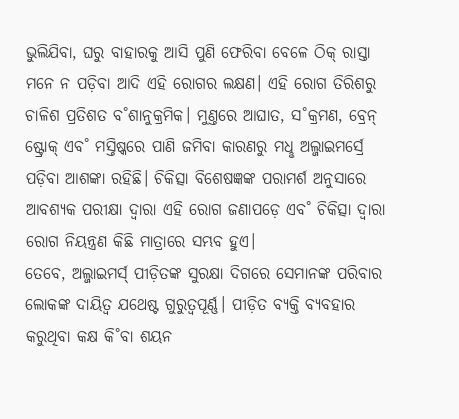ଭୁଲିଯିବା, ଘରୁ ବାହାରକୁ ଆସି ପୁଣି ଫେରିବା ବେଳେ ଠିକ୍ ରାସ୍ତା ମନେ ନ ପଡ଼ିବା ଆଦି ଏହି ରୋଗର ଲକ୍ଷଣ। ଏହି ରୋଗ ତିରିଶରୁ ଚାଳିଶ ପ୍ରତିଶତ ବ˚ଶାନୁକ୍ରମିକ। ମୁଣ୍ତରେ ଆଘାତ, ସ˚କ୍ରମଣ, ବ୍ରେନ୍ ଷ୍ଟ୍ରୋକ୍ ଏବ˚ ମସ୍ତିଷ୍କରେ ପାଣି ଜମିବା କାରଣରୁ ମଧୢ ଅଲ୍ଜାଇମର୍ସ୍ରେ ପଡ଼ିବା ଆଶଙ୍କା ରହିଛି। ଚିକିତ୍ସା ବିଶେଷଜ୍ଞଙ୍କ ପରାମର୍ଶ ଅନୁସାରେ ଆବଶ୍ୟକ ପରୀକ୍ଷା ଦ୍ବାରା ଏହି ରୋଗ ଜଣାପଡ଼େ ଏବ˚ ଚିକିତ୍ସା ଦ୍ବାରା ରୋଗ ନିୟନ୍ତ୍ରଣ କିଛି ମାତ୍ରାରେ ସମ୍ଭବ ହୁଏ।
ତେବେ, ଅଲ୍ଜାଇମର୍ସ୍ ପୀଡ଼ିତଙ୍କ ସୁରକ୍ଷା ଦିଗରେ ସେମାନଙ୍କ ପରିବାର ଲୋକଙ୍କ ଦାୟିତ୍ବ ଯଥେଷ୍ଟ ଗୁରୁତ୍ବପୂର୍ଣ୍ଣ। ପୀଡ଼ିତ ବ୍ୟକ୍ତି ବ୍ୟବହାର କରୁଥିବା କକ୍ଷ କି˚ବା ଶୟନ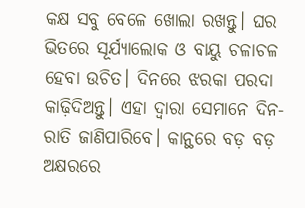କକ୍ଷ ସବୁ ବେଳେ ଖୋଲା ରଖନ୍ତୁ। ଘର ଭିତରେ ସୂର୍ଯ୍ୟାଲୋକ ଓ ବାୟୁ ଚଳାଚଳ ହେବା ଉଚିତ। ଦିନରେ ଝରକା ପରଦା କାଢ଼ିଦିଅନ୍ତୁ। ଏହା ଦ୍ବାରା ସେମାନେ ଦିନ-ରାତି ଜାଣିପାରିବେ। କାନ୍ଥରେ ବଡ଼ ବଡ଼ ଅକ୍ଷରରେ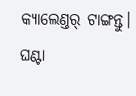କ୍ୟାଲେଣ୍ତର୍ ଟାଙ୍ଗନ୍ତୁ। ଘଣ୍ଟା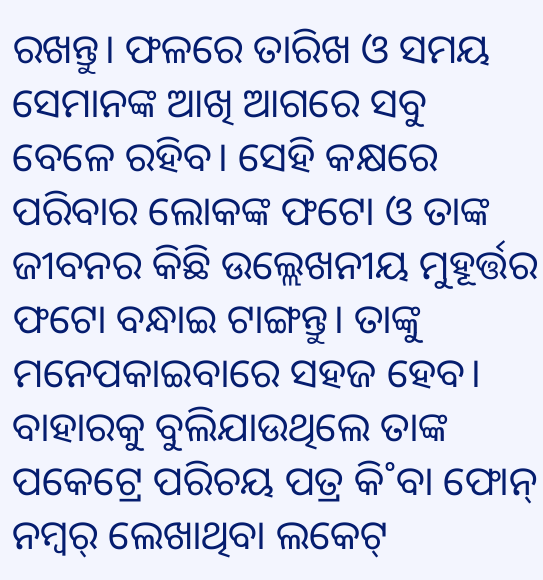ରଖନ୍ତୁ। ଫଳରେ ତାରିଖ ଓ ସମୟ ସେମାନଙ୍କ ଆଖି ଆଗରେ ସବୁ ବେଳେ ରହିବ। ସେହି କକ୍ଷରେ ପରିବାର ଲୋକଙ୍କ ଫଟୋ ଓ ତାଙ୍କ ଜୀବନର କିଛି ଉଲ୍ଲେଖନୀୟ ମୁହୂର୍ତ୍ତର ଫଟୋ ବନ୍ଧାଇ ଟାଙ୍ଗନ୍ତୁ। ତାଙ୍କୁ ମନେପକାଇବାରେ ସହଜ ହେବ। ବାହାରକୁ ବୁଲିଯାଉଥିଲେ ତାଙ୍କ ପକେଟ୍ରେ ପରିଚୟ ପତ୍ର କି˚ବା ଫୋନ୍ ନମ୍ବର୍ ଲେଖାଥିବା ଲକେଟ୍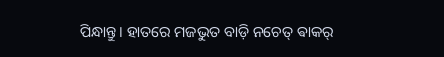ପିନ୍ଧାନ୍ତୁ। ହାତରେ ମଜଭୁତ ବାଡ଼ି ନଚେତ୍ ଵାକର୍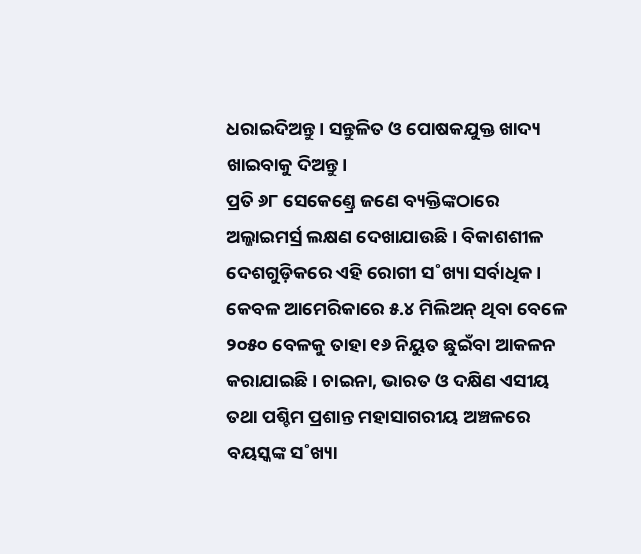ଧରାଇଦିଅନ୍ତୁ। ସନ୍ତୁଳିତ ଓ ପୋଷକଯୁକ୍ତ ଖାଦ୍ୟ ଖାଇବାକୁ ଦିଅନ୍ତୁ।
ପ୍ରତି ୬୮ ସେକେଣ୍ତ୍ରେ ଜଣେ ବ୍ୟକ୍ତିଙ୍କଠାରେ ଅଲ୍ଜାଇମର୍ସ୍ର ଲକ୍ଷଣ ଦେଖାଯାଉଛି। ବିକାଶଶୀଳ ଦେଶଗୁଡ଼ିକରେ ଏହି ରୋଗୀ ସ˚ଖ୍ୟା ସର୍ବାଧିକ। କେବଳ ଆମେରିକାରେ ୫.୪ ମିଲିଅନ୍ ଥିବା ବେଳେ ୨୦୫୦ ବେଳକୁ ତାହା ୧୬ ନିୟୁତ ଛୁଇଁବା ଆକଳନ କରାଯାଇଛି। ଚାଇନା, ଭାରତ ଓ ଦକ୍ଷିଣ ଏସୀୟ ତଥା ପଶ୍ଚିମ ପ୍ରଶାନ୍ତ ମହାସାଗରୀୟ ଅଞ୍ଚଳରେ ବୟସ୍କଙ୍କ ସ˚ଖ୍ୟା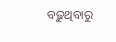ବଢ଼ୁଥିବାରୁ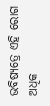ଭବିଷ୍ୟତ୍ରେ ଏହି ରୋଗ ଅଧିକ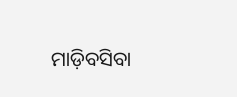ମାଡ଼ିବସିବା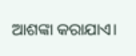ଆଶଙ୍କା କରାଯାଏ।